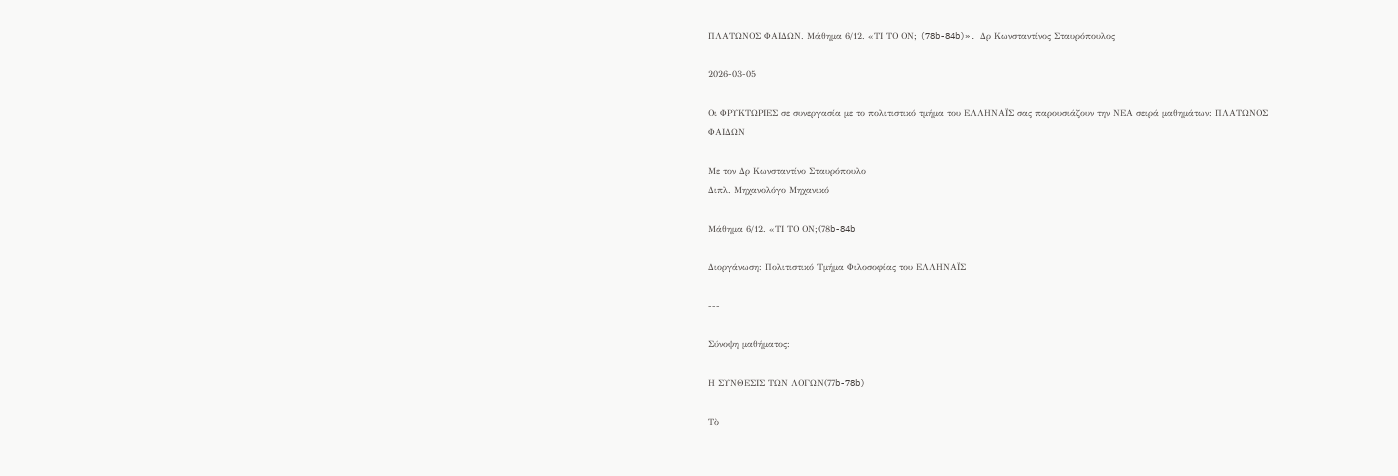ΠΛΑΤΩΝΟΣ ΦΑΙΔΩΝ. Μάθημα 6/12. «ΤΙ ΤΟ ΟΝ; (78b-84b)». Δρ Κωνσταντίνος Σταυρόπουλος

2026-03-05

Οι ΦΡΥΚΤΩΡΙΕΣ σε συνεργασία με το πολιτιστικό τμήμα του ΕΛΛΗΝΑΪΣ σας παρουσιάζουν την ΝΕΑ σειρά μαθημάτων: ΠΛΑΤΩΝΟΣ ΦΑΙΔΩΝ

Με τον Δρ Κωνσταντίνο Σταυρόπουλο
Διπλ. Μηχανολόγο Μηχανικό

Μάθημα 6/12. «ΤΙ ΤΟ ΟΝ;(78b-84b

Διοργάνωση: Πολιτιστικό Τμήμα Φιλοσοφίας του ΕΛΛΗΝΑΪΣ

---

Σύνοψη μαθήματος:

Η ΣΥΝΘΕΣΙΣ ΤΩΝ ΛΟΓΩΝ(77b-78b)

Τὸ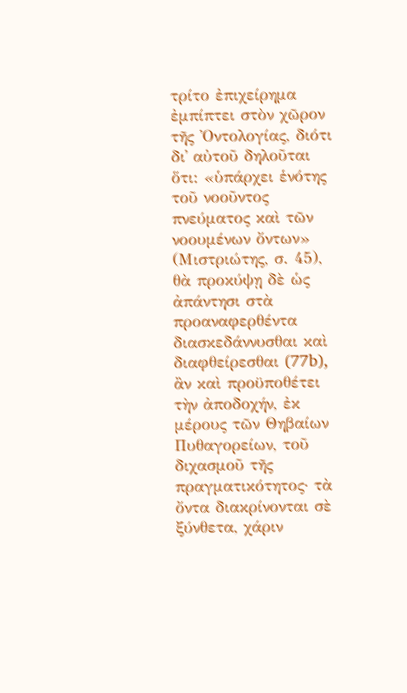τρίτο ἐπιχείρημα ἐμπίπτει στὸν χῶρον τῆς Ὀντολογίας, διότι δι᾽ αὐτοῦ δηλοῦται ὅτι: «ὑπάρχει ἑνότης τοῦ νοοῦντος πνεύματος καὶ τῶν νοουμένων ὄντων» (Μιστριώτης, σ. 45), θὰ προκύψῃ δὲ ὡς ἀπάντησι στὰ προαναφερθέντα διασκεδάννυσθαι καὶ διαφθείρεσθαι (77b), ἂν καὶ προϋποθέτει τὴν ἀποδοχήν, ἐκ μέρους τῶν Θηβαίων Πυθαγορείων, τοῦ διχασμοῦ τῆς πραγματικότητος· τὰ ὄντα διακρίνονται σὲ ξύνθετα, χάριν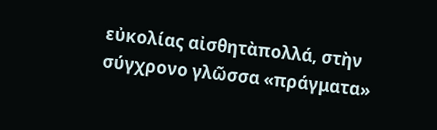εὐκολίας αἰσθητὰπολλά, στὴν σύγχρονο γλῶσσα «πράγματα»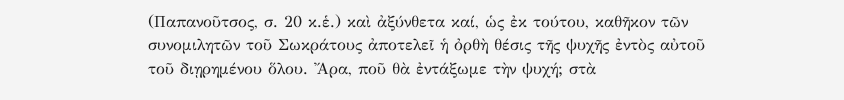(Παπανοῦτσος, σ. 20 κ.ἑ.) καὶ ἀξύνθετα καί, ὡς ἐκ τούτου, καθῆκον τῶν συνομιλητῶν τοῦ Σωκράτους ἀποτελεῖ ἡ ὀρθὴ θέσις τῆς ψυχῆς ἐντὸς αὐτοῦ τοῦ διῃρημένου ὅλου. Ἄρα, ποῦ θὰ ἐντάξωμε τὴν ψυχή; στὰ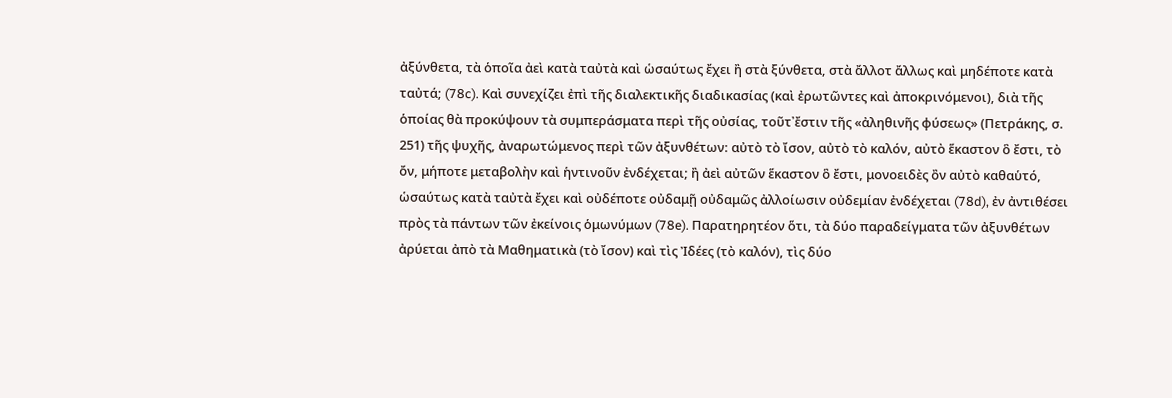ἀξύνθετα, τὰ ὁποῖα ἀεὶ κατὰ ταὐτὰ καὶ ὡσαύτως ἔχει ἢ στὰ ξύνθετα, στὰ ἄλλοτ ἄλλως καὶ μηδέποτε κατὰ ταὐτά; (78c). Καὶ συνεχίζει ἐπὶ τῆς διαλεκτικῆς διαδικασίας (καὶ ἐρωτῶντες καὶ ἀποκρινόμενοι), διὰ τῆς ὁποίας θὰ προκύψουν τὰ συμπεράσματα περὶ τῆς οὐσίας, τοῦτ᾽ἔστιν τῆς «ἀληθινῆς φύσεως» (Πετράκης, σ. 251) τῆς ψυχῆς, ἀναρωτώμενος περὶ τῶν ἀξυνθέτων: αὐτὸ τὸ ἴσον, αὐτὸ τὸ καλόν, αὐτὸ ἕκαστον ὃ ἔστι, τὸ ὄν, μήποτε μεταβολὴν καὶ ἡντινοῦν ἐνδέχεται; ἢ ἀεὶ αὐτῶν ἕκαστον ὃ ἔστι, μονοειδὲς ὂν αὐτὸ καθαὑτό, ὡσαύτως κατὰ ταὐτὰ ἔχει καὶ οὐδέποτε οὐδαμῇ οὐδαμῶς ἀλλοίωσιν οὐδεμίαν ἐνδέχεται (78d), ἐν ἀντιθέσει πρὸς τὰ πάντων τῶν ἐκείνοις ὁμωνύμων (78e). Παρατηρητέον ὅτι, τὰ δύο παραδείγματα τῶν ἀξυνθέτων ἀρύεται ἀπὸ τὰ Μαθηματικὰ (τὸ ἴσον) καὶ τὶς Ἰδέες (τὸ καλόν), τὶς δύο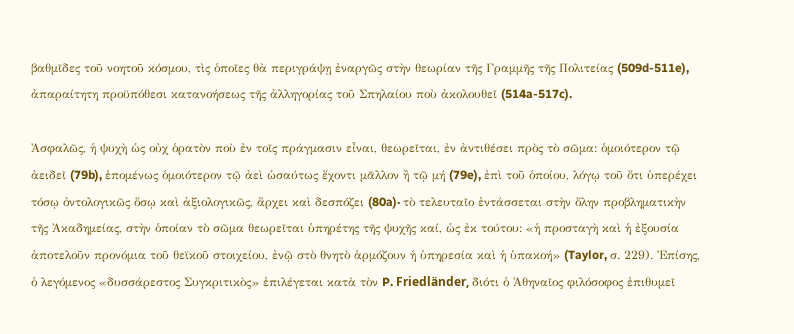βαθμῖδες τοῦ νοητοῦ κόσμου, τὶς ὁποῖες θὰ περιγράψῃ ἐναργῶς στὴν θεωρίαν τῆς Γραμμῆς τῆς Πολιτείας (509d-511e), ἀπαραίτητη προϋπόθεσι κατανοήσεως τῆς ἀλληγορίας τοῦ Σπηλαίου ποὺ ἀκολουθεῖ (514a-517c).

Ἀσφαλῶς, ἡ ψυχὴ ὡς οὐχ ὁρατὸν ποὺ ἐν τοῖς πράγμασιν εἶναι, θεωρεῖται, ἐν ἀντιθέσει πρὸς τὸ σῶμα: ὁμοιότερον τῷ ἀειδεῖ (79b), ἑπομένως ὁμοιότερον τῷ ἀεὶ ὡσαύτως ἔχοντι μᾶλλον ἢ τῷ μή (79e), ἐπὶ τοῦ ὁποίου, λόγῳ τοῦ ὅτι ὑπερέχει τόσῳ ὀντολογικῶς ὅσῳ καὶ ἀξιολογικῶς, ἄρχει καὶ δεσπόζει (80a)· τὸ τελευταῖο ἐντάσσεται στὴν ὅλην προβληματικὴν τῆς Ἀκαδημείας, στὴν ὁποίαν τὸ σῶμα θεωρεῖται ὑπηρέτης τῆς ψυχῆς καί, ὡς ἐκ τούτου: «ἡ προσταγὴ καὶ ἡ ἐξουσία ἀποτελοῦν προνόμια τοῦ θεϊκοῦ στοιχείου, ἐνῷ στὸ θνητὸ ἁρμόζουν ἡ ὑπηρεσία καὶ ἡ ὑπακοή» (Taylor, σ. 229). Ἐπίσης, ὁ λεγόμενος «δυσσάρεστος Συγκριτικὸς» ἐπιλέγεται κατὰ τὸν P. Friedländer, διότι ὁ Ἀθηναῖος φιλόσοφος ἐπιθυμεῖ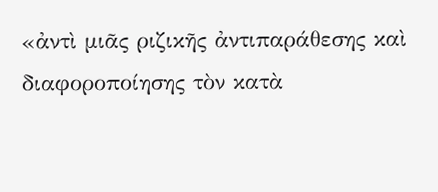«ἀντὶ μιᾶς ριζικῆς ἀντιπαράθεσης καὶ διαφοροποίησης τὸν κατὰ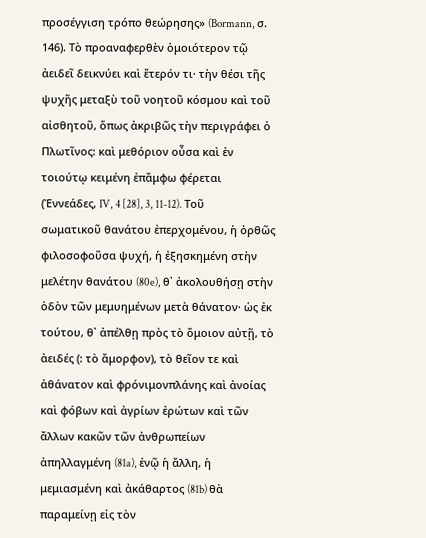προσέγγιση τρόπο θεώρησης» (Bormann, σ. 146). Τὸ προαναφερθὲν ὁμοιότερον τῷ ἀειδεῖ δεικνύει καὶ ἕτερόν τι· τὴν θέσι τῆς ψυχῆς μεταξὺ τοῦ νοητοῦ κόσμου καὶ τοῦ αἰσθητοῦ, ὅπως ἀκριβῶς τὴν περιγράφει ὁ Πλωτῖνος: καὶ μεθόριον οὖσα καὶ ἐν τοιούτῳ κειμένη ἐπἄμφω φέρεται (Ἐννεάδες, IV, 4 [28], 3, 11-12). Τοῦ σωματικοῦ θανάτου ἐπερχομένου, ἡ ὀρθῶς φιλοσοφοῦσα ψυχή, ἡ ἐξησκημένη στὴν μελέτην θανάτου (80e), θ᾽ ἀκολουθήσῃ στὴν ὁδὸν τῶν μεμυημένων μετὰ θάνατον· ὡς ἐκ τούτου, θ᾽ ἀπέλθῃ πρὸς τὸ ὅμοιον αὐτῇ, τὸ ἀειδές (: τὸ ἄμορφον), τὸ θεῖον τε καὶ ἀθάνατον καὶ φρόνιμονπλάνης καὶ ἀνοίας καὶ φόβων καὶ ἀγρίων ἐρώτων καὶ τῶν ἄλλων κακῶν τῶν ἀνθρωπείων ἀπηλλαγμένη (81a), ἐνῷ ἡ ἄλλη, ἡ μεμιασμένη καὶ ἀκάθαρτος (81b) θὰ παραμείνῃ εἰς τὸν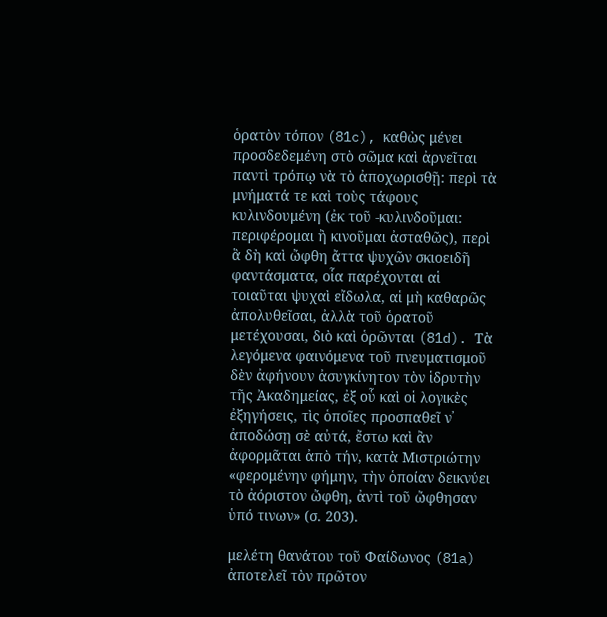ὁρατὸν τόπον (81c), καθὼς μένει προσδεδεμένη στὸ σῶμα καὶ ἀρνεῖται παντὶ τρόπῳ νὰ τὸ ἀποχωρισθῇ: περὶ τὰ μνήματά τε καὶ τοὺς τάφους κυλινδουμένη (ἐκ τοῦ -κυλινδοῦμαι: περιφέρομαι ἢ κινοῦμαι ἀσταθῶς), περὶ ἃ δὴ καὶ ὤφθη ἄττα ψυχῶν σκιοειδῆ φαντάσματα, οἷα παρέχονται αἱ τοιαῦται ψυχαὶ εἴδωλα, αἱ μὴ καθαρῶς ἀπολυθεῖσαι, ἀλλὰ τοῦ ὁρατοῦ μετέχουσαι, διὸ καὶ ὁρῶνται (81d). Τὰ λεγόμενα φαινόμενα τοῦ πνευματισμοῦ δὲν ἀφήνουν ἀσυγκίνητον τὸν ἱδρυτὴν τῆς Ἀκαδημείας, ἐξ οὗ καὶ οἱ λογικὲς ἐξηγήσεις, τὶς ὁποῖες προσπαθεῖ ν᾽ ἀποδώσῃ σὲ αὐτά, ἔστω καὶ ἂν ἀφορμᾶται ἀπὸ τήν, κατὰ Μιστριώτην «φερομένην φήμην, τὴν ὁποίαν δεικνύει τὸ ἀόριστον ὤφθη, ἀντὶ τοῦ ὤφθησαν ὑπό τινων» (σ. 203).

μελέτη θανάτου τοῦ Φαίδωνος (81a) ἀποτελεῖ τὸν πρῶτον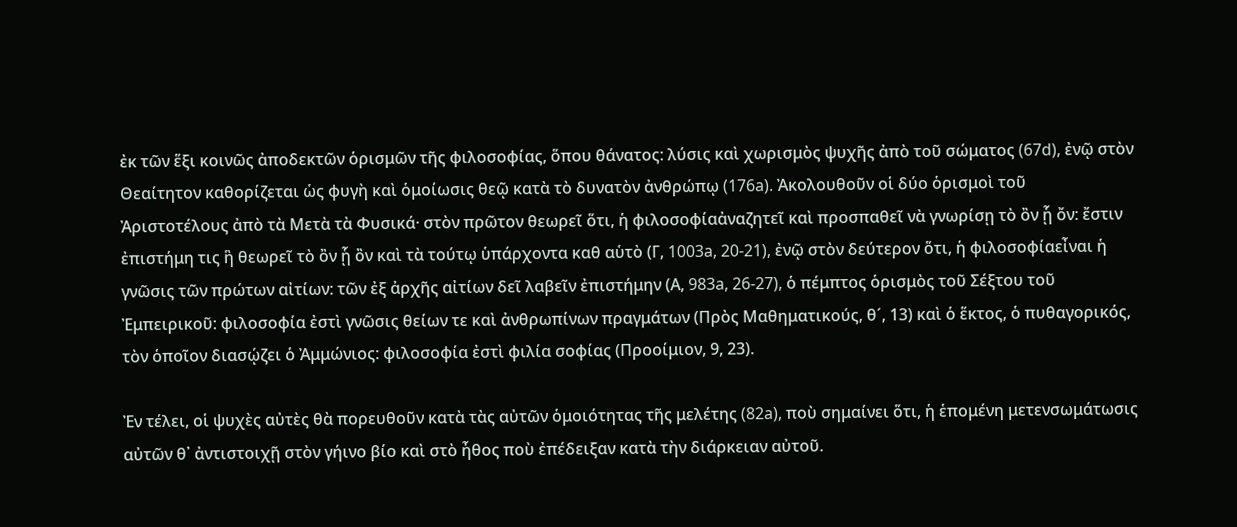ἐκ τῶν ἕξι κοινῶς ἀποδεκτῶν ὁρισμῶν τῆς φιλοσοφίας, ὅπου θάνατος: λύσις καὶ χωρισμὸς ψυχῆς ἀπὸ τοῦ σώματος (67d), ἐνῷ στὸν Θεαίτητον καθορίζεται ὡς φυγὴ καὶ ὁμοίωσις θεῷ κατὰ τὸ δυνατὸν ἀνθρώπῳ (176a). Ἀκολουθοῦν οἱ δύο ὁρισμοὶ τοῦ Ἀριστοτέλους ἀπὸ τὰ Μετὰ τὰ Φυσικά· στὸν πρῶτον θεωρεῖ ὅτι, ἡ φιλοσοφίαἀναζητεῖ καὶ προσπαθεῖ νὰ γνωρίσῃ τὸ ὂν ᾗ ὄν: ἔστιν ἐπιστήμη τις ἣ θεωρεῖ τὸ ὂν ᾗ ὂν καὶ τὰ τούτῳ ὑπάρχοντα καθ αὑτὸ (Γ, 1003a, 20-21), ἐνῷ στὸν δεύτερον ὅτι, ἡ φιλοσοφίαεἶναι ἡ γνῶσις τῶν πρώτων αἰτίων: τῶν ἐξ ἀρχῆς αἰτίων δεῖ λαβεῖν ἐπιστήμην (Α, 983a, 26-27), ὁ πέμπτος ὁρισμὸς τοῦ Σέξτου τοῦ Ἐμπειρικοῦ: φιλοσοφία ἐστὶ γνῶσις θείων τε καὶ ἀνθρωπίνων πραγμάτων (Πρὸς Μαθηματικούς, θ´, 13) καὶ ὁ ἕκτος, ὁ πυθαγορικός, τὸν ὁποῖον διασῴζει ὁ Ἀμμώνιος: φιλοσοφία ἐστὶ φιλία σοφίας (Προοίμιον, 9, 23).

Ἐν τέλει, οἱ ψυχὲς αὐτὲς θὰ πορευθοῦν κατὰ τὰς αὐτῶν ὁμοιότητας τῆς μελέτης (82a), ποὺ σημαίνει ὅτι, ἡ ἑπομένη μετενσωμάτωσις αὐτῶν θ᾽ ἀντιστοιχῇ στὸν γήινο βίο καὶ στὸ ἦθος ποὺ ἐπέδειξαν κατὰ τὴν διάρκειαν αὐτοῦ.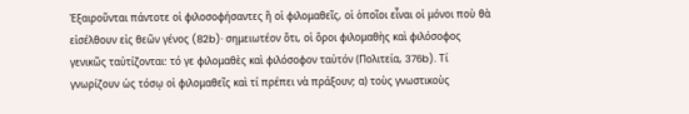Ἐξαιροῦνται πάντοτε οἱ φιλοσοφήσαντες ἢ οἱ φιλομαθεῖς, οἱ ὁποῖοι εἶναι οἱ μόνοι ποὺ θὰ εἰσέλθουν εἰς θεῶν γένος (82b)· σημειωτέον ὅτι, οἱ ὅροι φιλομαθὴς καὶ φιλόσοφος γενικῶς ταὐτίζονται: τό γε φιλομαθὲς καὶ φιλόσοφον ταὐτόν (Πολιτεία, 376b). Τί γνωρίζουν ὡς τόσῳ οἱ φιλομαθεῖς καὶ τί πρέπει νὰ πράξουν; α) τοὺς γνωστικοὺς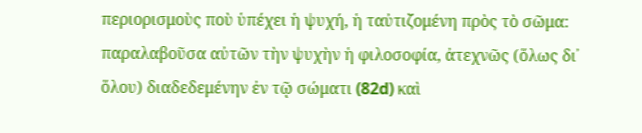περιορισμοὺς ποὺ ὑπέχει ἡ ψυχή, ἡ ταὐτιζομένη πρὸς τὸ σῶμα: παραλαβοῦσα αὐτῶν τὴν ψυχὴν ἡ φιλοσοφία, ἀτεχνῶς (ὅλως δι᾽ ὅλου) διαδεδεμένην ἐν τῷ σώματι (82d) καὶ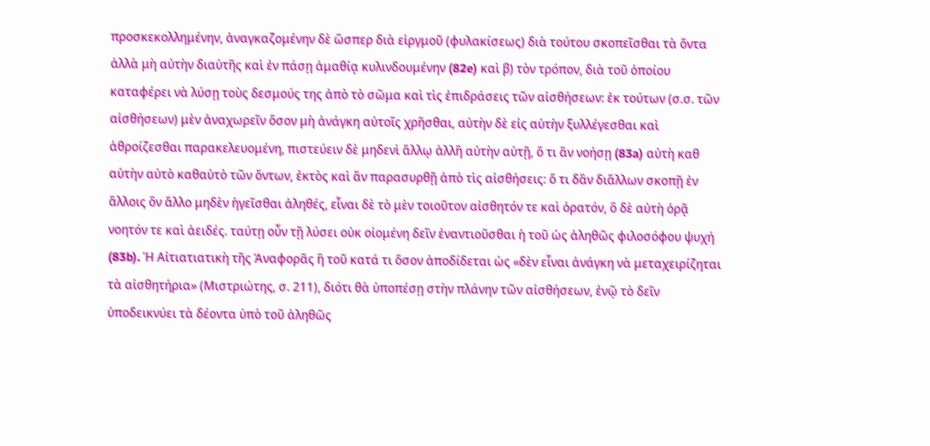προσκεκολλημένην, ἀναγκαζομένην δὲ ὥσπερ διὰ εἱργμοῦ (φυλακίσεως) διὰ τούτου σκοπεῖσθαι τὰ ὄντα ἀλλὰ μὴ αὐτὴν διαὑτῆς καὶ ἐν πάσῃ ἀμαθίᾳ κυλινδουμένην (82e) καὶ β) τὸν τρόπον, διὰ τοῦ ὁποίου καταφέρει νὰ λύσῃ τοὺς δεσμούς της ἀπὸ τὸ σῶμα καὶ τὶς ἐπιδράσεις τῶν αἰσθήσεων: ἐκ τούτων (σ.σ. τῶν αἰσθήσεων) μὲν ἀναχωρεῖν ὅσον μὴ ἀνάγκη αὐτοῖς χρῆσθαι, αὐτὴν δὲ εἰς αὑτὴν ξυλλέγεσθαι καὶ ἀθροίζεσθαι παρακελευομένη, πιστεύειν δὲ μηδενὶ ἄλλῳ ἀλλἢ αὐτὴν αὑτῇ, ὅ τι ἂν νοήσῃ (83a) αὐτὴ καθ αὑτὴν αὐτὸ καθαὑτὸ τῶν ὄντων, ἐκτὸς καὶ ἂν παρασυρθῇ ἀπὸ τὶς αἰσθήσεις: ὅ τι δἂν διἄλλων σκοπῇ ἐν ἄλλοις ὂν ἄλλο μηδὲν ἡγεῖσθαι ἀληθές, εἶναι δὲ τὸ μὲν τοιοῦτον αἰσθητόν τε καὶ ὁρατόν, ὃ δὲ αὐτὴ ὁρᾷ νοητόν τε καὶ ἀειδές. ταύτῃ οὖν τῇ λύσει οὐκ οἰομένη δεῖν ἐναντιοῦσθαι ἡ τοῦ ὡς ἀληθῶς φιλοσόφου ψυχή (83b). Ἡ Αἰτιατιατικὴ τῆς Ἀναφορᾶς ἢ τοῦ κατά τι ὅσον ἀποδίδεται ὡς «δὲν εἶναι ἀνάγκη νὰ μεταχειρίζηται τὰ αἰσθητήρια» (Μιστριώτης, σ. 211), διότι θὰ ὑποπέσῃ στὴν πλάνην τῶν αἰσθήσεων, ἐνῷ τὸ δεῖν ὑποδεικνύει τὰ δέοντα ὑπὸ τοῦ ἀληθῶς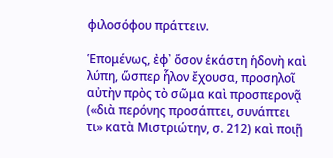φιλοσόφου πράττειν.

Ἑπομένως, ἐφ᾽ ὅσον ἑκάστη ἡδονὴ καὶ λύπη, ὥσπερ ἧλον ἔχουσα, προσηλοῖ αὐτὴν πρὸς τὸ σῶμα καὶ προσπερονᾷ («διὰ περόνης προσάπτει, συνάπτει τι» κατὰ Μιστριώτην, σ. 212) καὶ ποιῇ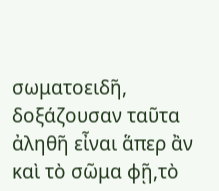σωματοειδῆ, δοξάζουσαν ταῦτα ἀληθῆ εἶναι ἅπερ ἂν καὶ τὸ σῶμα φῇ,τὸ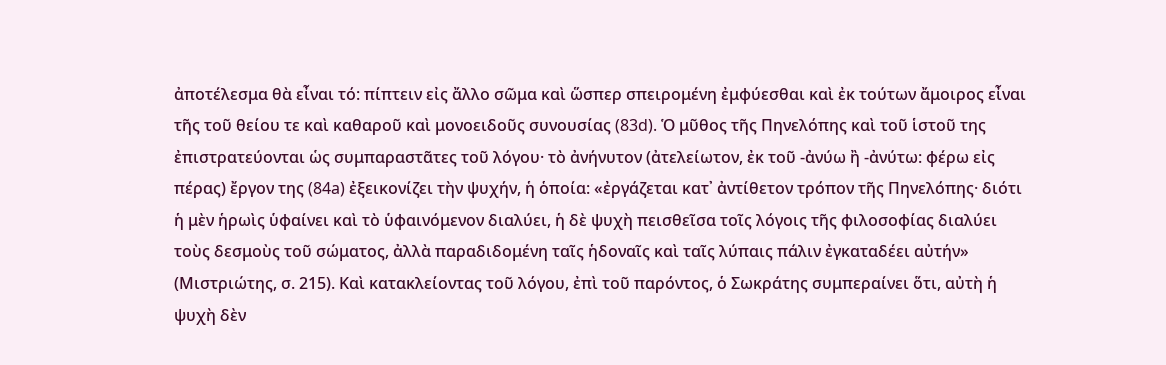ἀποτέλεσμα θὰ εἶναι τό: πίπτειν εἰς ἄλλο σῶμα καὶ ὥσπερ σπειρομένη ἐμφύεσθαι καὶ ἐκ τούτων ἄμοιρος εἶναι τῆς τοῦ θείου τε καὶ καθαροῦ καὶ μονοειδοῦς συνουσίας (83d). Ὁ μῦθος τῆς Πηνελόπης καὶ τοῦ ἱστοῦ της ἐπιστρατεύονται ὡς συμπαραστᾶτες τοῦ λόγου· τὸ ἀνήνυτον (ἀτελείωτον, ἐκ τοῦ -ἀνύω ἢ -ἀνύτω: φέρω εἰς πέρας) ἔργον της (84a) ἐξεικονίζει τὴν ψυχήν, ἡ ὁποία: «ἐργάζεται κατ᾽ ἀντίθετον τρόπον τῆς Πηνελόπης· διότι ἡ μὲν ἡρωὶς ὑφαίνει καὶ τὸ ὑφαινόμενον διαλύει, ἡ δὲ ψυχὴ πεισθεῖσα τοῖς λόγοις τῆς φιλοσοφίας διαλύει τοὺς δεσμοὺς τοῦ σώματος, ἀλλὰ παραδιδομένη ταῖς ἡδοναῖς καὶ ταῖς λύπαις πάλιν ἐγκαταδέει αὐτήν» (Μιστριώτης, σ. 215). Καὶ κατακλείοντας τοῦ λόγου, ἐπὶ τοῦ παρόντος, ὁ Σωκράτης συμπεραίνει ὅτι, αὐτὴ ἡ ψυχὴ δὲν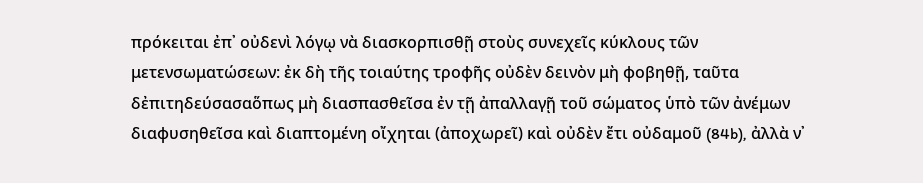πρόκειται ἐπ᾽ οὐδενὶ λόγῳ νὰ διασκορπισθῇ στοὺς συνεχεῖς κύκλους τῶν μετενσωματώσεων: ἐκ δὴ τῆς τοιαύτης τροφῆς οὐδὲν δεινὸν μὴ φοβηθῇ, ταῦτα δἐπιτηδεύσασαὅπως μὴ διασπασθεῖσα ἐν τῇ ἀπαλλαγῇ τοῦ σώματος ὑπὸ τῶν ἀνέμων διαφυσηθεῖσα καὶ διαπτομένη οἴχηται (ἀποχωρεῖ) καὶ οὐδὲν ἔτι οὐδαμοῦ (84b), ἀλλὰ ν᾽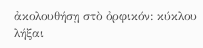ἀκολουθήσῃ στὸ ὀρφικόν: κύκλου λήξαι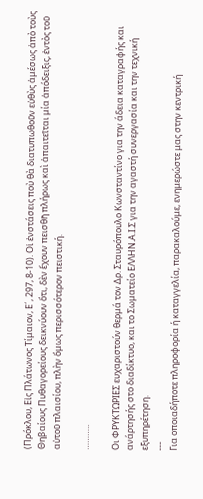(Πρόκλου, Εἰς Πλάτωνος Τίμαιον, Ε´, 297, 8-10). Οἱ ἐνστάσεις ποὺ θὰ διατυπωθοῦν εὐθὺς ἀμέσως ἀπὸ τοὺς Θηβαίους Πυθαγορείους δεικνύουν ὅτι, δὲν ἔχουν πεισθῆ πλήρως καὶ ἀπαιτεῖται μία ἀπόδειξις, ἐντὸς τοῦ αὐτοῦ πλαισίου, πλὴν ὅμως περισσότερον πειστική.

………..

Οι ΦΡΥΚΤΩΡΙΕΣ ευχαριστούν θερμά τον Δρ. Σταυρόπουλο Κωνσταντίνο για την άδεια καταγραφής και ανάρτησής στο διαδίκτυο, και το Σωματείο ΕΛΛΗΝ.Α.Ι.Σ για την αγαστή συνεργασία και την τεχνική εξυπηρέτηση.
---
Για οποιαδήποτε πληροφορία ή καταγγελία, παρακαλούμε, ενημερώστε μας στην κεντρική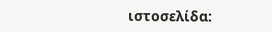ιστοσελίδα: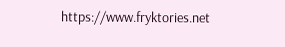https://www.fryktories.net